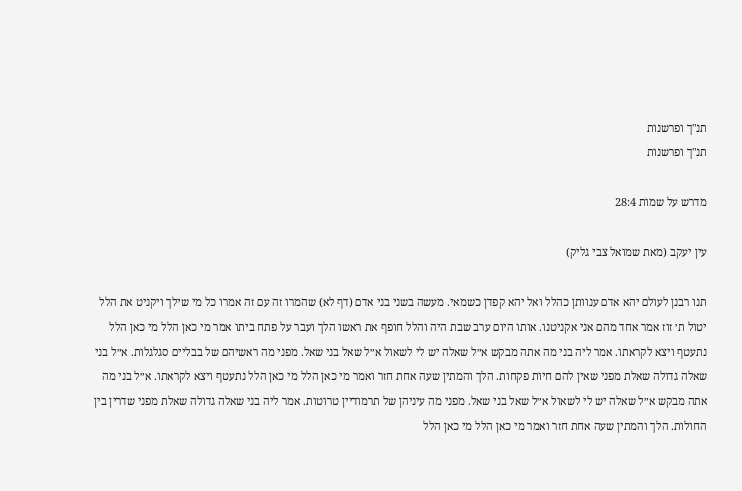תנ"ך ופרשנות
תנ"ך ופרשנות

מדרש על שמות 28:4

עין יעקב (מאת שמואל צבי גליק)

תנו רבנן לעולם יהא אדם ענוותן כהלל ואל יהא קפדן כשמאי. מעשה בשני בני אדם (דף לא) שהמרו זה עם זה אמרו כל מי שילך ויקניט את הלל יטול ת׳ זוז אמר אחד מהם אני אקניטנו. אותו היום ערב שבת היה והלל חופף את ראשו הלך ועבר על פתח ביתו אמר מי כאן הלל מי כאן הלל נתעטף ויצא לקראתו. אמר ליה בני מה אתה מבקש א״ל שאלה יש לי לשאול א״ל שאל בני שאל. מפני מה ראשיהם של בבליים סגלגלות. א״ל בני שאלה גדולה שאלת מפני שאין להם חיות פקחות. הלך והמתין שעה אחת חזר ואמר מי כאן הלל מי כאן הלל נתעטף ויצא לקראתו. א״ל בני מה אתה מבקש א״ל שאלה יש לי לשאול א״ל שאל בני שאל. מפני מה עיניהן של תרמודיין טרוטות. אמר ליה בני שאלה גדולה שאלת מפני שדרין בין החולות. הלך והמתין שעה אחת חזר ואמר מי כאן הלל מי כאן הלל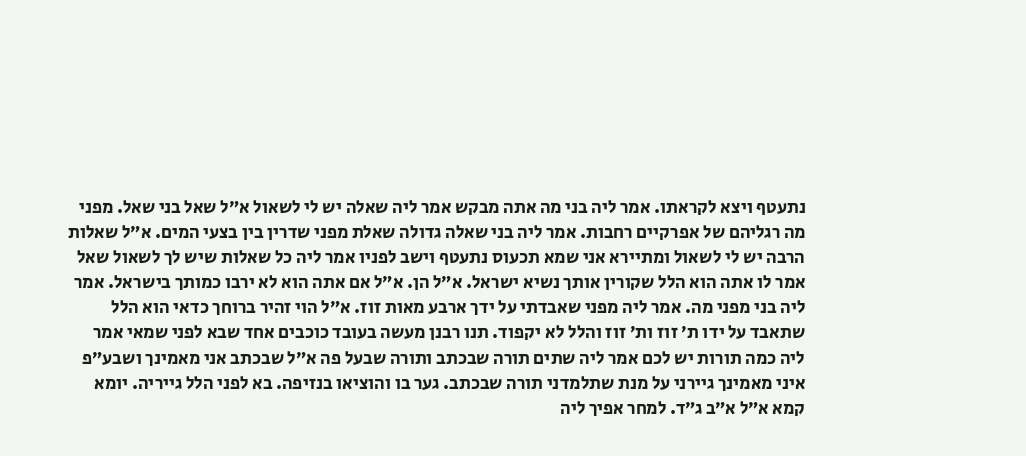נתעטף ויצא לקראתו. אמר ליה בני מה אתה מבקש אמר ליה שאלה יש לי לשאול א״ל שאל בני שאל. מפני מה רגליהם של אפרקיים רחבות. אמר ליה בני שאלה גדולה שאלת מפני שדרין בין בצעי המים. א״ל שאלות הרבה יש לי לשאול ומתיירא אני שמא תכעוס נתעטף וישב לפניו אמר ליה כל שאלות שיש לך לשאול שאל אמר לו אתה הוא הלל שקורין אותך נשיא ישראל. א״ל הן. א״ל אם אתה הוא לא ירבו כמותך בישראל. אמר ליה בני מפני מה. אמר ליה מפני שאבדתי על ידך ארבע מאות זוז. א״ל הוי זהיר ברוחך כדאי הוא הלל שתאבד על ידו ת׳ זוז ות׳ זוז והלל לא יקפוד. תנו רבנן מעשה בעובד כוכבים אחד שבא לפני שמאי אמר ליה כמה תורות יש לכם אמר ליה שתים תורה שבכתב ותורה שבעל פה א״ל שבכתב אני מאמינך ושבע״פ איני מאמינך גיירני על מנת שתלמדני תורה שבכתב. גער בו והוציאו בנזיפה. בא לפני הלל גייריה. יומא קמא א״ל א״ב ג״ד. למחר אפיך ליה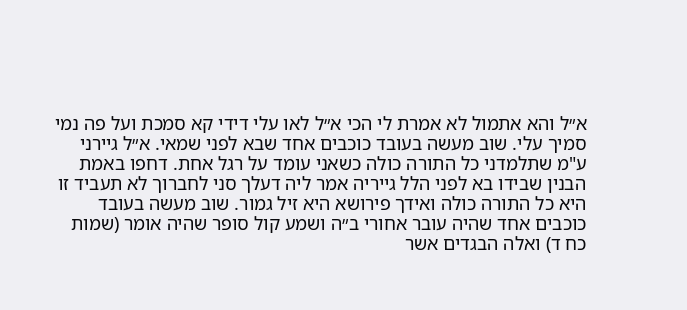א״ל והא אתמול לא אמרת לי הכי א״ל לאו עלי דידי קא סמכת ועל פה נמי סמיך עלי. שוב מעשה בעובד כוכבים אחד שבא לפני שמאי. א״ל גיירני ע"מ שתלמדני כל התורה כולה כשאני עומד על רגל אחת. דחפו באמת הבנין שבידו בא לפני הלל גייריה אמר ליה דעלך סני לחברוך לא תעביד זו היא כל התורה כולה ואידך פירושא היא זיל גמור. שוב מעשה בעובד כוכבים אחד שהיה עובר אחורי ב״ה ושמע קול סופר שהיה אומר (שמות כח ד) ואלה הבגדים אשר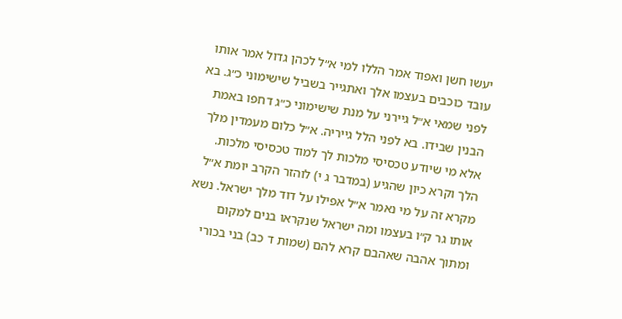יעשו חשן ואפוד אמר הללו למי א״ל לכהן גדול אמר אותו עובד כוכבים בעצמו אלך ואתגייר בשביל שישימוני כ״ג. בא לפני שמאי א״ל גיירני על מנת שישימוני כ״ג דחפו באמת הבנין שבידו. בא לפני הלל גייריה. א״ל כלום מעמדין מלך אלא מי שיודע טכסיסי מלכות לך למוד טכסיסי מלכות. הלך וקרא כיון שהגיע (במדבר ג י) לוהזר הקרב יומת א״ל מקרא זה על מי נאמר א״ל אפילו על דוד מלך ישראל. נשא אותו גר ק״ו בעצמו ומה ישראל שנקראו בנים למקום ומתוך אהבה שאהבם קרא להם (שמות ד כב) בני בכורי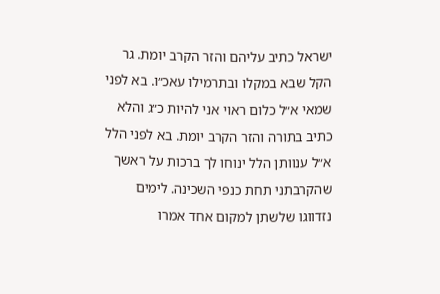ישראל כתיב עליהם והזר הקרב יומת. גר הקל שבא במקלו ובתרמילו עאכ״ו. בא לפני שמאי א״ל כלום ראוי אני להיות כ״ג והלא כתיב בתורה והזר הקרב יומת. בא לפני הלל א״ל ענוותן הלל ינוחו לך ברכות על ראשך שהקרבתני תחת כנפי השכינה. לימים נזדווגו שלשתן למקום אחד אמרו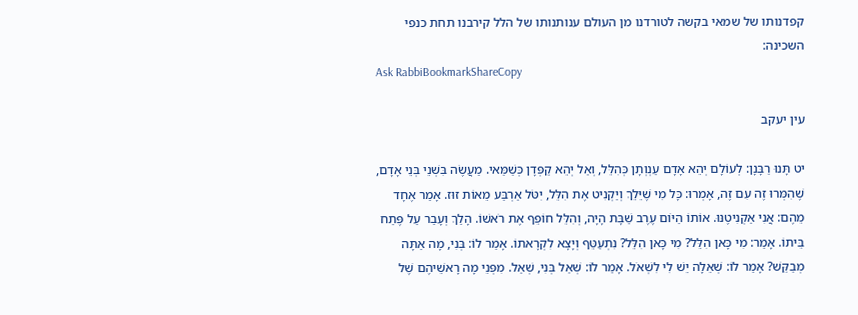קפדנותו של שמאי בקשה לטורדנו מן העולם ענותנותו של הלל קירבנו תחת כנפי השכינה:
Ask RabbiBookmarkShareCopy

עין יעקב

יט תָּנוּ רַבָּנָן: לְעוֹלָם יְהֵא אָדָם עַנְוְתָן כְּהִלֵּל, וְאַל יְהֵא קַפְּדָן כְּשַׁמַּאי. מַעֲשֶׂה בִּשְׁנֵי בְּנֵי אָדָם, שֶׁהִמְּרוּ זֶה עִם זֶה, אָמְרוּ: כָּל מִי שֶׁיֵּלֵךְ וְיַקְנִיט אֶת הִלֵּל, יִטֹּל אַרְבַּע מֵאוֹת זוּז. אָמַר אֶחָד מֵהֶם: אֲנִי אַקְנִיטֶנּוּ. אוֹתוֹ הַיּוֹם עֶרֶב שַׁבָּת הָיָה, וְהִלֵּל חוֹפֵף אֶת רֹאשׁוֹ. הָלַךְ וְעָבַר עַל פֶּתַח בֵּיתוֹ. אָמַר: מִי כָּאן הִלֵּל? מִי כָּאן הִלֵּל? נִתְעַטֵּף וְיָצָא לִקְרָאתוֹ. אָמַר לוֹ: בְּנִי, מָה אַתָּה מְבַקֵּשׁ? אָמַר לוֹ: שְׁאֵלָה יֵשׁ לִי לִשְׁאֹל. אָמַר לוֹ: שְׁאַל בְּנִי, שְׁאַל. מִפְּנֵי מָה רָאשֵׁיהֶם שֶׁל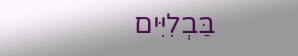בַּבְלִיִּים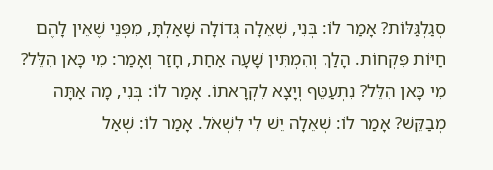סְגַלְגַּלּוֹת? אָמַר לוֹ: בְּנִי, שְׁאֵלָה גְּדוֹלָה שָׁאַלְתָּ, מִפְּנֵי שֶׁאֵין לָהֶם חַיּוֹת פִּקְחוֹת. הָלַךְ וְהִמְתִּין שָׁעָה אַחַת, חָזַר וְאָמַר: מִי כָּאן הִלֵּל? מִי כָּאן הִלֵּל? נִתְעַטֵּף וְיָצָא לִקְרָאתוֹ. אָמַר לוֹ: בְּנִי, מָה אַתָּה מְבַקֵּשׁ? אָמַר לוֹ: שְׁאֵלָה יֵשׁ לִי לִשְׁאֹל. אָמַר לוֹ: שְׁאַל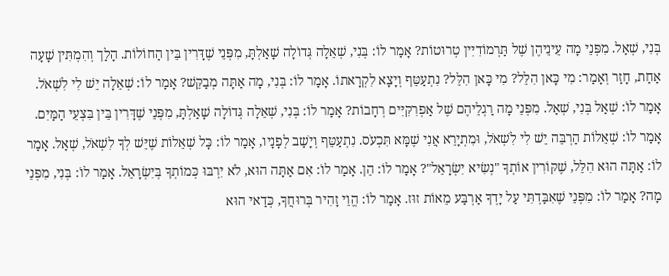בְּנִי, שְׁאַל. מִפְּנֵי מָה עֵינֵיהֶן שֶׁל תַּרְמוֹדִיִּין טְרוּטוֹת? אָמַר לוֹ: בְּנִי, שְׁאֵלָה גְּדוֹלָה שָׁאַלְתָּ, מִפְּנֵי שֶׁדָּרִין בֵּין הַחוֹלוֹת. הָלַך וְהִמְתִּין שָׁעָה אַחַת, חָזַר וְאָמַר: מִי כָּאן הִלֵּל? מִי כָּאן הִלֵּל? נִתְעַטֵּף וְיָצָא לִקְרָאתוֹ. אָמַר לוֹ: בְּנִי, מָה אַתָּה מְבַקֵּשׁ? אָמַר לוֹ: שְׁאֵלָה יֵשׁ לִי לִשְׁאֹל. אָמַר לוֹ: שְׁאַל בְּנִי, שְׁאַל. מִפְּנֵי מָה רַגְלֵיהֶם שֶׁל אַפְרִקִּיִּים רְחָבוֹת? אָמַר לוֹ: בְּנִי, שְׁאֵלָה גְּדוֹלָה שָׁאַלְתָּ, מִפְּנֵי שֶׁדָּרִין בֵּין בִּצְעֵי הַמַּיִם. אָמַר לוֹ: שְׁאֵלוֹת הַרְבֵּה יֵשׁ לִי לִשְׁאֹל, וּמִתְיָרֵא אֲנִי שֶׁמָּא תִּכְעֹס. נִתְעַטֵּף וְיָשַׁב לְפָנָיו, אָמַר לוֹ: כָּל שְׁאֵלוֹת שֶׁיֵּשׁ לְךָ לִשְׁאֹל, שְׁאַל. אָמַר לוֹ: אַתָּה הוּא הִלֵּל, שֶׁקּוֹרִין אוֹתְךָ "נְשִׂיא יִשְׂרָאֵל"? אָמַר לוֹ: הֵן. אָמַר לוֹ: אִם אַתָּה הוּא, לֹא יִרְבּוּ כְּמוֹתְךָ בְּיִשְׂרָאֵל. אָמַר לוֹ: בְּנִי, מִפְּנֵי מָה? אָמַר לוֹ: מִפְּנֵי שֶׁאִבַּדְתִּי עַל יָדְךָ אַרְבַּע מֵאוֹת זוּז. אָמַר לוֹ: הֱוֵי זָהִיר בְּרוּחֲךָ, כְּדַאי הוּא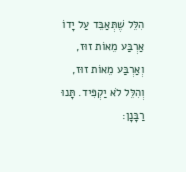הִלֵּל שֶׁתְּאַבֵּד עַל יָדוֹ אַרְבַּע מֵאוֹת זוּז, וְאַרְבַּע מֵאוֹת זוּז, וְהִלֵּל לֹא יַקְפִּיד. תָּנוּ רַבָּנָן: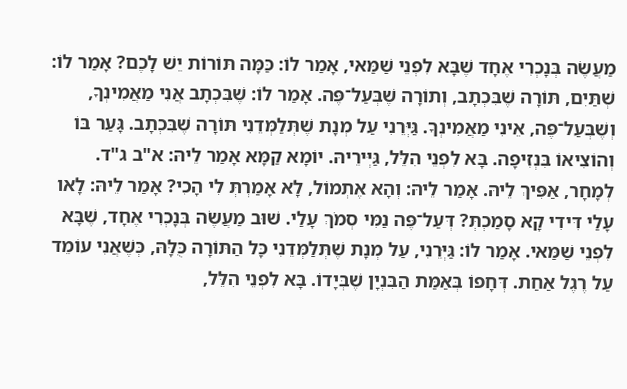מַעֲשֶׂה בְּנָכְרִי אֶחָד שֶׁבָּא לִפְנֵי שַׁמַּאי, אָמַר לוֹ: כַּמָּה תּוֹרוֹת יֵשׁ לָכֶם? אָמַר לוֹ: שְׁתַּיִם, תּוֹרָה שֶׁבִּכְתָב, וְתוֹרָה שֶׁבְּעַל־פֶּה. אָמַר לוֹ: שֶׁבִּכְתָב אֲנִי מַאֲמִינְךָ, וְשֶׁבְּעַל־פֶּה, אֵינִי מַאֲמִינְךָ. גַּיְּרֵנִי עַל מְנָת שֶׁתְּלַמְּדֵנִי תּוֹרָה שֶׁבִּכְתָב. גָּעַר בּוֹ וְהוֹצִיאוֹ בִּנְזִיפָה. בָּא לִפְנֵי הִלֵּל, גַּיְּירֵיהּ. יוֹמָא קַמָּא אָמַר לֵיהּ: א"ב ג"ד. לְמָחָר, אַפִּיךְ לֵיהּ. אָמַר לֵיהּ: וְהָא אֶתְמוֹל, לָא אָמַרְתְּ לִי הָכִי? אָמַר לֵיהּ: לָאו עָלַי דִּידִי קָא סָמַכְתְּ? דְּעַל־פֶּה נַמִּי סְמֹךְ עָלַי. שׁוּב מַעֲשֶׂה בְּנָכְרִי אֶחָד, שֶׁבָּא לִפְנֵי שַׁמַּאי. אָמַר לוֹ: גַּיְּרֵנִי, עַל מְנָת שֶׁתְּלַמְּדֵנִי כָּל הַתּוֹרָה כֻּלָּהּ, כְּשֶׁאֲנִי עוֹמֵד עַל רֶגֶל אַחַת. דְּחָפוֹ בְּאַמַּת הַבִּנְיָן שֶׁבְּיָדוֹ. בָּא לִפְנֵי הִלֵּל,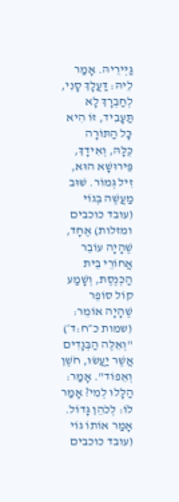גַּיְּירֵיהּ. אָמַר לֵיהּ: דַּעֲלָךְ סָנִי, לְחַבְרָךְ לָא תַּעָבִיד, זוֹ הִיא כָּל הַתּוֹרָה כֻּלָּהּ, וְאִידָךְ, פֵּירוּשָׁא הוּא, זִיל גְּמוֹר. שׁוּב מַעֲשֶׁה בְּגוֹי (עובד כוכבים ומזלות) אֶחָד, שֶׁהָיָה עוֹבֵר אֲחוֹרֵי בֵּית הַכְּנֶסֶת, וְשָׁמַע קוֹל סוֹפֵר שֶׁהָיָה אוֹמֵר: (שמות כ״ח:ד׳) "וְאֵלֶּה הַבְּגָדִים אֲשֶׁר יַעֲשׂוּ, חֹשֶׁן וְאֵפוֹד". אָמַר: הַלָּלוּ לְמִי? אָמַר לוֹ: לְכֹהֵן גָּדוֹל. אָמַר אוֹתוֹ גוֹי (עובד כוכבים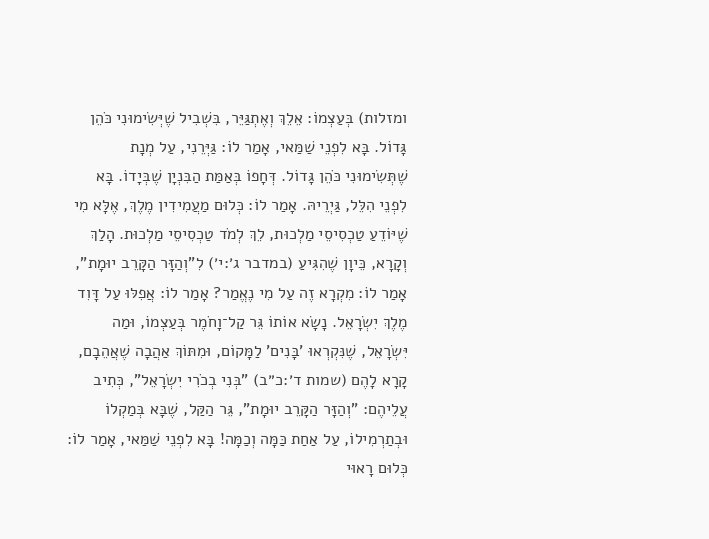ומזלות) בְּעַצְמוֹ: אֵלֵךְ וְאֶתְגַּיֵּר, בִּשְׁבִיל שֶׁיְּשִׂימוּנִי כֹּהֵן גָּדוֹל. בָּא לִפְנֵי שַׁמַּאי, אָמַר לוֹ: גַּיְּרֵנִי, עַל מְנָת שֶׁתְּשִׂימוּנִי כֹּהֵן גָּדוֹל. דְּחָפוֹ בְּאַמַּת הַבִּנְיָן שֶׁבְּיָדוֹ. בָּא לִפְנֵי הִלֵּל, גַּיְרֵיהּ. אָמַר לוֹ: כְּלוּם מַעֲמִידִין מֶלֶךְ, אֶלָּא מִי שֶׁיּוֹדֵעַ טַכְסִיסֵי מַלְכוּת, לֵךְ לְמֹד טַכְסִיסֵי מַלְכוּת. הָלַךְ וְקָרָא, כֵּיוָן שֶׁהִגִּיעַ (במדבר ג׳:י׳) לִ"וְהַזָּר הַקָּרֵב יוּמָת", אָמַר לוֹ: מִקְרָא זֶה עַל מִי נֶאֱמַר? אָמַר לוֹ: אֲפִלּוּ עַל דָּוִד מֶלֶךְ יִשְׂרָאֵל. נָשָׂא אוֹתוֹ גֵּר קַל־וָחֹמֶר בְּעַצְמוֹ, וּמַה יִּשְׂרָאֵל, שֶׁנִּקְרְאוּ 'בָּנִים' לַמָּקוֹם, וּמִתּוֹךְ אַהֲבָה שֶׁאֲהֵבָם, קָרָא לָהֶם (שמות ד׳:כ״ב) "בְּנִי בְכֹרִי יִשְׂרָאֵל", כְּתִיב עֲלֵיהֶם: "וְהַזָּר הַקָּרֵב יוּמָת", גֵּר הַקַּל, שֶׁבָּא בְּמַקְלוֹ וּבְתַרְמִילוֹ, עַל אַחַת כַּמָּה וְכַמָּה! בָּא לִפְנֵי שַׁמַּאי, אָמַר לוֹ: כְּלוּם רָאוּי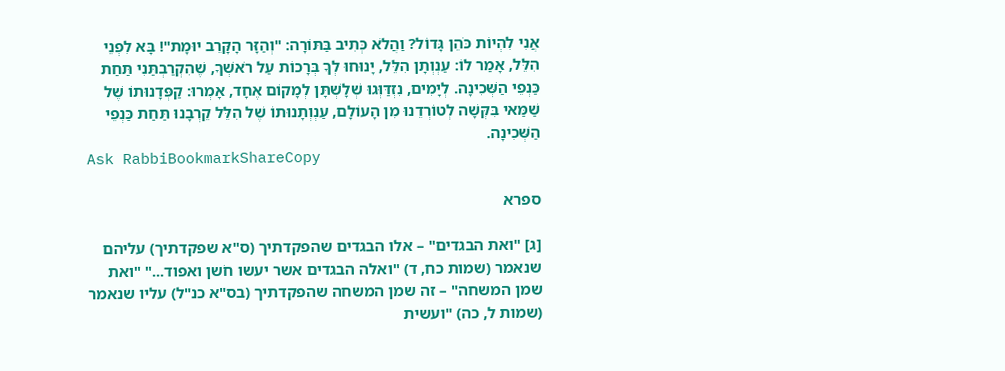אֲנִי לִהְיוֹת כֹּהֵן גָּדוֹל? וַהֲלֹא כְּתִיב בַּתּוֹרָה: "וְהַזָּר הָקָּרֵב יוּמָת"! בָּא לִפְנֵי הִלֵּל, אָמַר לוֹ: עַנְוְתָן הִלֵּל, יָנוּחוּ לְךָ בְּרָכוֹת עַל רֹאשְׁךָ, שֶׁהִקְרַבְתַּנִי תַּחַת כַּנְפֵי הַשְּׁכִינָה. לְיָמִים, נִזְדַּוְּגוּ שְׁלָשְׁתָּן לְמָקוֹם אֶחָד, אָמְרוּ: קַפְּדָנוּתוֹ שֶׁל שַׁמַּאי בִּקְּשָׁה לְטוֹרְדֵנוּ מִן הָעוֹלָם, עַנְוְתָנוּתוֹ שֶׁל הִלֵּל קֵרְבָנוּ תַּחַת כַּנְפֵי הַשְּׁכִינָה.
Ask RabbiBookmarkShareCopy

ספרא

[ג] "ואת הבגדים" – אלו הבגדים שהפקדתיך (ס"א שפקדתיך) עליהם שנאמר (שמות כח, ד) "ואלה הבגדים אשר יעשו חֹשן ואפוד..." "ואת שמן המשחה" – זה שמן המשחה שהפקדתיך (בס"א כנ"ל) עליו שנאמר (שמות ל, כה) "ועשית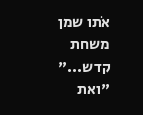אֹתו שמן משחת קדש..." "ואת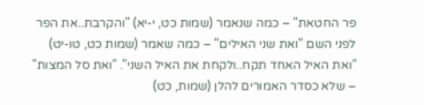פר החטאת" – כמה שנאמר (שמות כט, י-יא) "והקרבת..את הפר לפני השם "ואת שני האילים" – כמה שאמר (שמות כט, טו-יט) "ואת האיל האחד תקח..ולקחת את האיל השני". "ואת סל המצות" – שלא כסדר האמורים להלן (שמות, כט)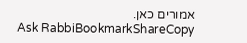אמורים כאן.
Ask RabbiBookmarkShareCopy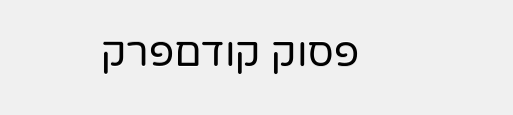פסוק קודםפרק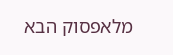מלאפסוק הבא